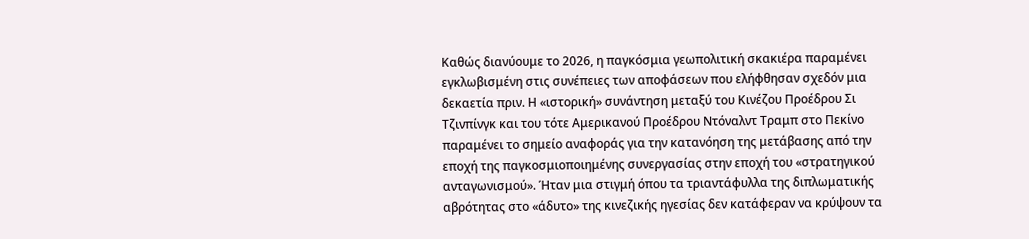Καθώς διανύουμε το 2026, η παγκόσμια γεωπολιτική σκακιέρα παραμένει εγκλωβισμένη στις συνέπειες των αποφάσεων που ελήφθησαν σχεδόν μια δεκαετία πριν. Η «ιστορική» συνάντηση μεταξύ του Κινέζου Προέδρου Σι Τζινπίνγκ και του τότε Αμερικανού Προέδρου Ντόναλντ Τραμπ στο Πεκίνο παραμένει το σημείο αναφοράς για την κατανόηση της μετάβασης από την εποχή της παγκοσμιοποιημένης συνεργασίας στην εποχή του «στρατηγικού ανταγωνισμού». Ήταν μια στιγμή όπου τα τριαντάφυλλα της διπλωματικής αβρότητας στο «άδυτο» της κινεζικής ηγεσίας δεν κατάφεραν να κρύψουν τα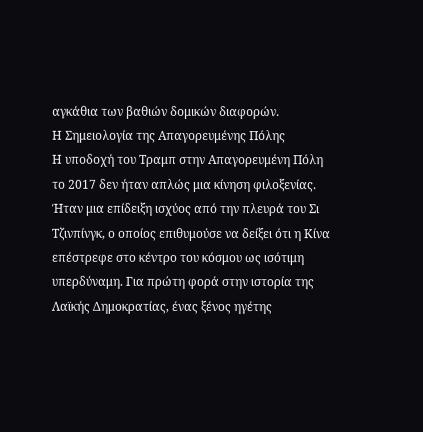αγκάθια των βαθιών δομικών διαφορών.
Η Σημειολογία της Απαγορευμένης Πόλης
Η υποδοχή του Τραμπ στην Απαγορευμένη Πόλη το 2017 δεν ήταν απλώς μια κίνηση φιλοξενίας. Ήταν μια επίδειξη ισχύος από την πλευρά του Σι Τζινπίνγκ, ο οποίος επιθυμούσε να δείξει ότι η Κίνα επέστρεφε στο κέντρο του κόσμου ως ισότιμη υπερδύναμη. Για πρώτη φορά στην ιστορία της Λαϊκής Δημοκρατίας, ένας ξένος ηγέτης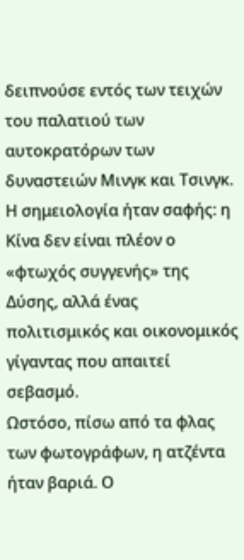δειπνούσε εντός των τειχών του παλατιού των αυτοκρατόρων των δυναστειών Μινγκ και Τσινγκ. Η σημειολογία ήταν σαφής: η Κίνα δεν είναι πλέον ο «φτωχός συγγενής» της Δύσης, αλλά ένας πολιτισμικός και οικονομικός γίγαντας που απαιτεί σεβασμό.
Ωστόσο, πίσω από τα φλας των φωτογράφων, η ατζέντα ήταν βαριά. Ο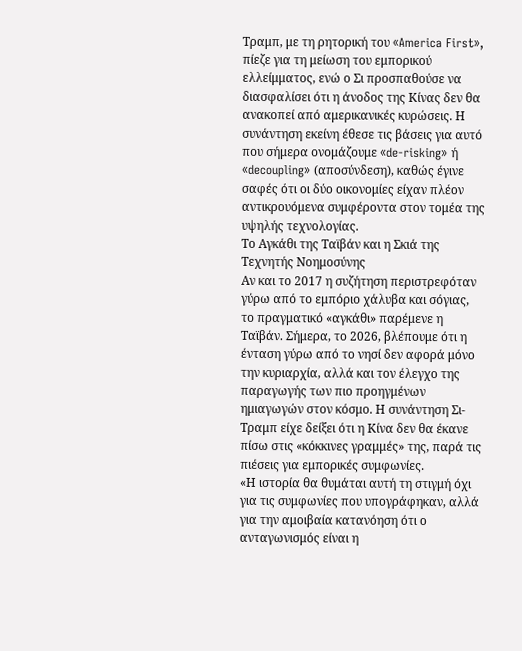Τραμπ, με τη ρητορική του «America First», πίεζε για τη μείωση του εμπορικού ελλείμματος, ενώ ο Σι προσπαθούσε να διασφαλίσει ότι η άνοδος της Κίνας δεν θα ανακοπεί από αμερικανικές κυρώσεις. Η συνάντηση εκείνη έθεσε τις βάσεις για αυτό που σήμερα ονομάζουμε «de-risking» ή «decoupling» (αποσύνδεση), καθώς έγινε σαφές ότι οι δύο οικονομίες είχαν πλέον αντικρουόμενα συμφέροντα στον τομέα της υψηλής τεχνολογίας.
Το Αγκάθι της Ταϊβάν και η Σκιά της Τεχνητής Νοημοσύνης
Αν και το 2017 η συζήτηση περιστρεφόταν γύρω από το εμπόριο χάλυβα και σόγιας, το πραγματικό «αγκάθι» παρέμενε η Ταϊβάν. Σήμερα, το 2026, βλέπουμε ότι η ένταση γύρω από το νησί δεν αφορά μόνο την κυριαρχία, αλλά και τον έλεγχο της παραγωγής των πιο προηγμένων ημιαγωγών στον κόσμο. Η συνάντηση Σι-Τραμπ είχε δείξει ότι η Κίνα δεν θα έκανε πίσω στις «κόκκινες γραμμές» της, παρά τις πιέσεις για εμπορικές συμφωνίες.
«Η ιστορία θα θυμάται αυτή τη στιγμή όχι για τις συμφωνίες που υπογράφηκαν, αλλά για την αμοιβαία κατανόηση ότι ο ανταγωνισμός είναι η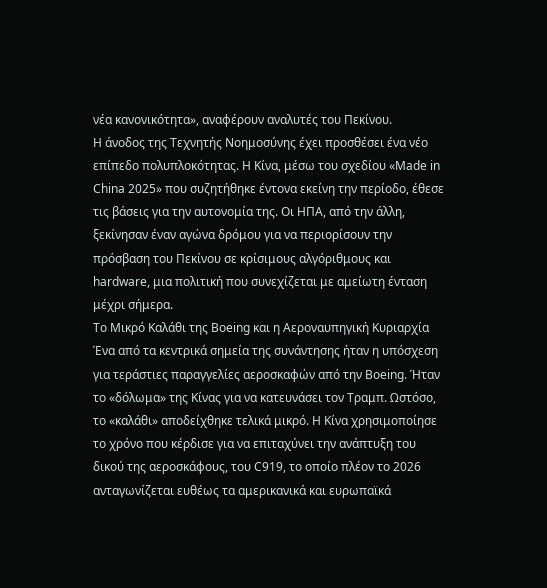νέα κανονικότητα», αναφέρουν αναλυτές του Πεκίνου.
Η άνοδος της Τεχνητής Νοημοσύνης έχει προσθέσει ένα νέο επίπεδο πολυπλοκότητας. Η Κίνα, μέσω του σχεδίου «Made in China 2025» που συζητήθηκε έντονα εκείνη την περίοδο, έθεσε τις βάσεις για την αυτονομία της. Οι ΗΠΑ, από την άλλη, ξεκίνησαν έναν αγώνα δρόμου για να περιορίσουν την πρόσβαση του Πεκίνου σε κρίσιμους αλγόριθμους και hardware, μια πολιτική που συνεχίζεται με αμείωτη ένταση μέχρι σήμερα.
Το Μικρό Καλάθι της Boeing και η Αεροναυπηγική Κυριαρχία
Ένα από τα κεντρικά σημεία της συνάντησης ήταν η υπόσχεση για τεράστιες παραγγελίες αεροσκαφών από την Boeing. Ήταν το «δόλωμα» της Κίνας για να κατευνάσει τον Τραμπ. Ωστόσο, το «καλάθι» αποδείχθηκε τελικά μικρό. Η Κίνα χρησιμοποίησε το χρόνο που κέρδισε για να επιταχύνει την ανάπτυξη του δικού της αεροσκάφους, του C919, το οποίο πλέον το 2026 ανταγωνίζεται ευθέως τα αμερικανικά και ευρωπαϊκά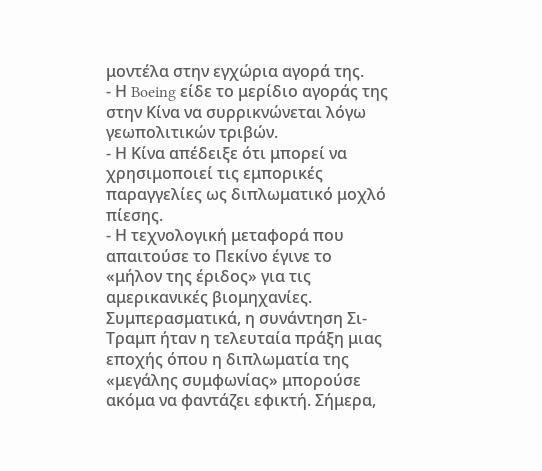μοντέλα στην εγχώρια αγορά της.
- Η Boeing είδε το μερίδιο αγοράς της στην Κίνα να συρρικνώνεται λόγω γεωπολιτικών τριβών.
- Η Κίνα απέδειξε ότι μπορεί να χρησιμοποιεί τις εμπορικές παραγγελίες ως διπλωματικό μοχλό πίεσης.
- Η τεχνολογική μεταφορά που απαιτούσε το Πεκίνο έγινε το «μήλον της έριδος» για τις αμερικανικές βιομηχανίες.
Συμπερασματικά, η συνάντηση Σι-Τραμπ ήταν η τελευταία πράξη μιας εποχής όπου η διπλωματία της «μεγάλης συμφωνίας» μπορούσε ακόμα να φαντάζει εφικτή. Σήμερα,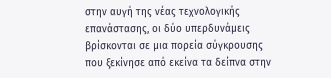στην αυγή της νέας τεχνολογικής επανάστασης, οι δύο υπερδυνάμεις βρίσκονται σε μια πορεία σύγκρουσης που ξεκίνησε από εκείνα τα δείπνα στην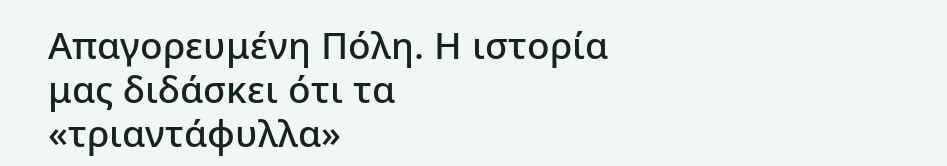Απαγορευμένη Πόλη. Η ιστορία μας διδάσκει ότι τα «τριαντάφυλλα»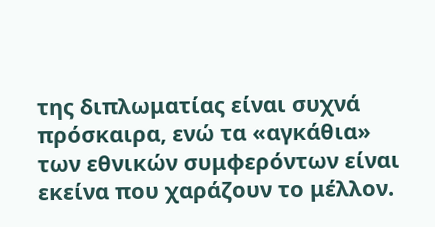της διπλωματίας είναι συχνά πρόσκαιρα, ενώ τα «αγκάθια» των εθνικών συμφερόντων είναι εκείνα που χαράζουν το μέλλον.